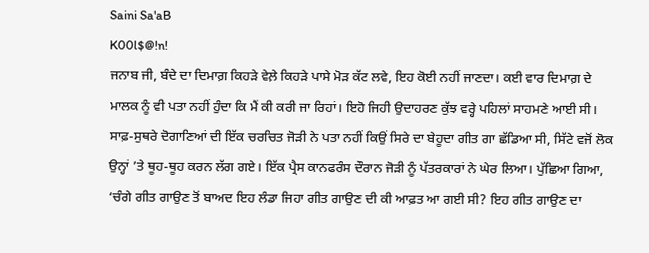Saini Sa'aB
K00l$@!n!
ਜਨਾਬ ਜੀ, ਬੰਦੇ ਦਾ ਦਿਮਾਗ਼ ਕਿਹੜੇ ਵੇਲ਼ੇ ਕਿਹੜੇ ਪਾਸੇ ਮੋੜ ਕੱਟ ਲਵੇ, ਇਹ ਕੋਈ ਨਹੀਂ ਜਾਣਦਾ। ਕਈ ਵਾਰ ਦਿਮਾਗ਼ ਦੇ ਮਾਲਕ ਨੂੰ ਵੀ ਪਤਾ ਨਹੀਂ ਹੁੰਦਾ ਕਿ ਮੈਂ ਕੀ ਕਰੀ ਜਾ ਰਿਹਾਂ। ਇਹੋ ਜਿਹੀ ਉਦਾਹਰਣ ਕੁੱਝ ਵਰ੍ਹੇ ਪਹਿਲਾਂ ਸਾਹਮਣੇ ਆਈ ਸੀ। ਸਾਫ਼-ਸੁਥਰੇ ਦੋਗਾਣਿਆਂ ਦੀ ਇੱਕ ਚਰਚਿਤ ਜੋੜੀ ਨੇ ਪਤਾ ਨਹੀਂ ਕਿਉਂ ਸਿਰੇ ਦਾ ਬੇਹੂਦਾ ਗੀਤ ਗਾ ਛੱਡਿਆ ਸੀ, ਸਿੱਟੇ ਵਜੋਂ ਲੋਕ ਉਨ੍ਹਾਂ ’ਤੇ ਥੂਹ-ਥੂਹ ਕਰਨ ਲੱਗ ਗਏ। ਇੱਕ ਪ੍ਰੈਸ ਕਾਨਫਰੰਸ ਦੌਰਾਨ ਜੋੜੀ ਨੂੰ ਪੱਤਰਕਾਰਾਂ ਨੇ ਘੇਰ ਲਿਆ। ਪੁੱਛਿਆ ਗਿਆ, ‘ਚੰਗੇ ਗੀਤ ਗਾਉਣ ਤੋਂ ਬਾਅਦ ਇਹ ਲੰਡਾ ਜਿਹਾ ਗੀਤ ਗਾਉਣ ਦੀ ਕੀ ਆਫ਼ਤ ਆ ਗਈ ਸੀ? ਇਹ ਗੀਤ ਗਾਉਣ ਦਾ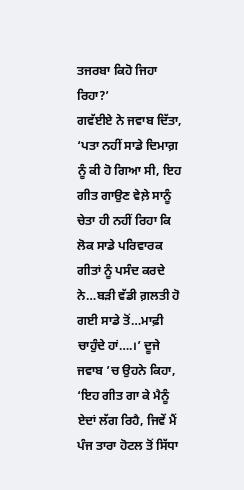ਤਜਰਬਾ ਕਿਹੋ ਜਿਹਾ ਰਿਹਾ?’
ਗਵੱਈਏ ਨੇ ਜਵਾਬ ਦਿੱਤਾ, ‘ਪਤਾ ਨਹੀਂ ਸਾਡੇ ਦਿਮਾਗ਼ ਨੂੰ ਕੀ ਹੋ ਗਿਆ ਸੀ, ਇਹ ਗੀਤ ਗਾਉਣ ਵੇਲ਼ੇ ਸਾਨੂੰ ਚੇਤਾ ਹੀ ਨਹੀਂ ਰਿਹਾ ਕਿ ਲੋਕ ਸਾਡੇ ਪਰਿਵਾਰਕ ਗੀਤਾਂ ਨੂੰ ਪਸੰਦ ਕਰਦੇ ਨੇ…ਬੜੀ ਵੱਡੀ ਗ਼ਲਤੀ ਹੋ ਗਈ ਸਾਡੇ ਤੋਂ…ਮਾਫ਼ੀ ਚਾਹੁੰਦੇ ਹਾਂ….।’ ਦੂਜੇ ਜਵਾਬ ’ਚ ਉਹਨੇ ਕਿਹਾ, ‘ਇਹ ਗੀਤ ਗਾ ਕੇ ਮੈਨੂੰ ਏਦਾਂ ਲੱਗ ਰਿਹੈ, ਜਿਵੇਂ ਮੈਂ ਪੰਜ ਤਾਰਾ ਹੋਟਲ ਤੋਂ ਸਿੱਧਾ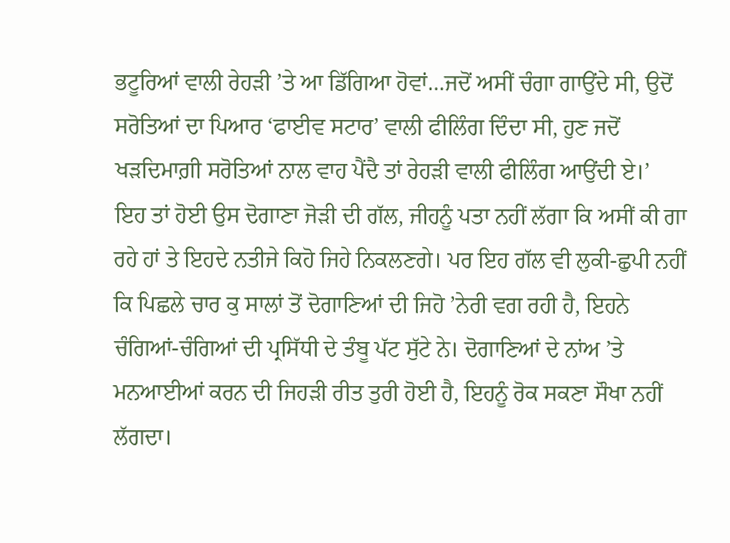ਭਟੂਰਿਆਂ ਵਾਲੀ ਰੇਹੜੀ ’ਤੇ ਆ ਡਿੱਗਿਆ ਹੋਵਾਂ…ਜਦੋਂ ਅਸੀਂ ਚੰਗਾ ਗਾਉਂਦੇ ਸੀ, ਉਦੋਂ ਸਰੋਤਿਆਂ ਦਾ ਪਿਆਰ ‘ਫਾਈਵ ਸਟਾਰ’ ਵਾਲੀ ਫੀਲਿੰਗ ਦਿੰਦਾ ਸੀ, ਹੁਣ ਜਦੋਂ ਖੜਦਿਮਾਗ਼ੀ ਸਰੋਤਿਆਂ ਨਾਲ ਵਾਹ ਪੈਂਦੈ ਤਾਂ ਰੇਹੜੀ ਵਾਲੀ ਫੀਲਿੰਗ ਆਉਂਦੀ ਏ।’
ਇਹ ਤਾਂ ਹੋਈ ਉਸ ਦੋਗਾਣਾ ਜੋੜੀ ਦੀ ਗੱਲ, ਜੀਹਨੂੰ ਪਤਾ ਨਹੀਂ ਲੱਗਾ ਕਿ ਅਸੀਂ ਕੀ ਗਾ ਰਹੇ ਹਾਂ ਤੇ ਇਹਦੇ ਨਤੀਜੇ ਕਿਹੋ ਜਿਹੇ ਨਿਕਲਣਗੇ। ਪਰ ਇਹ ਗੱਲ ਵੀ ਲੁਕੀ-ਛੁਪੀ ਨਹੀਂ ਕਿ ਪਿਛਲੇ ਚਾਰ ਕੁ ਸਾਲਾਂ ਤੋਂ ਦੋਗਾਣਿਆਂ ਦੀ ਜਿਹੋ ’ਨੇਰੀ ਵਗ ਰਹੀ ਹੈ, ਇਹਨੇ ਚੰਗਿਆਂ-ਚੰਗਿਆਂ ਦੀ ਪ੍ਰਸਿੱਧੀ ਦੇ ਤੰਬੂ ਪੱਟ ਸੁੱਟੇ ਨੇ। ਦੋਗਾਣਿਆਂ ਦੇ ਨਾਂਅ ’ਤੇ ਮਨਆਈਆਂ ਕਰਨ ਦੀ ਜਿਹੜੀ ਰੀਤ ਤੁਰੀ ਹੋਈ ਹੈ, ਇਹਨੂੰ ਰੋਕ ਸਕਣਾ ਸੌਖਾ ਨਹੀਂ ਲੱਗਦਾ।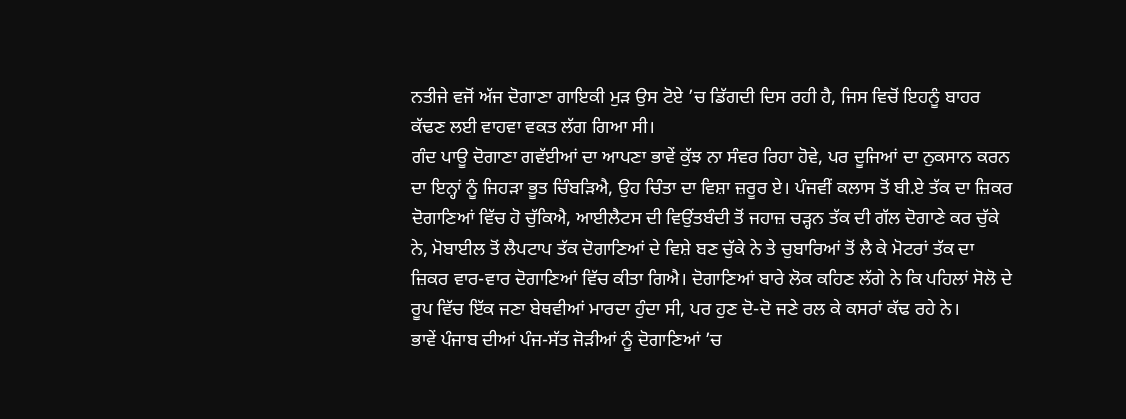ਨਤੀਜੇ ਵਜੋਂ ਅੱਜ ਦੋਗਾਣਾ ਗਾਇਕੀ ਮੁੜ ਉਸ ਟੋਏ ’ਚ ਡਿੱਗਦੀ ਦਿਸ ਰਹੀ ਹੈ, ਜਿਸ ਵਿਚੋਂ ਇਹਨੂੰ ਬਾਹਰ ਕੱਢਣ ਲਈ ਵਾਹਵਾ ਵਕਤ ਲੱਗ ਗਿਆ ਸੀ।
ਗੰਦ ਪਾਊ ਦੋਗਾਣਾ ਗਵੱਈਆਂ ਦਾ ਆਪਣਾ ਭਾਵੇਂ ਕੁੱਝ ਨਾ ਸੰਵਰ ਰਿਹਾ ਹੋਵੇ, ਪਰ ਦੂਜਿਆਂ ਦਾ ਨੁਕਸਾਨ ਕਰਨ ਦਾ ਇਨ੍ਹਾਂ ਨੂੰ ਜਿਹੜਾ ਭੂਤ ਚਿੰਬੜਿਐ, ਉਹ ਚਿੰਤਾ ਦਾ ਵਿਸ਼ਾ ਜ਼ਰੂਰ ਏ। ਪੰਜਵੀਂ ਕਲਾਸ ਤੋਂ ਬੀ.ਏ ਤੱਕ ਦਾ ਜ਼ਿਕਰ ਦੋਗਾਣਿਆਂ ਵਿੱਚ ਹੋ ਚੁੱਕਿਐ, ਆਈਲੈਟਸ ਦੀ ਵਿਉਂਤਬੰਦੀ ਤੋਂ ਜਹਾਜ਼ ਚੜ੍ਹਨ ਤੱਕ ਦੀ ਗੱਲ ਦੋਗਾਣੇ ਕਰ ਚੁੱਕੇ ਨੇ, ਮੋਬਾਈਲ ਤੋਂ ਲੈਪਟਾਪ ਤੱਕ ਦੋਗਾਣਿਆਂ ਦੇ ਵਿਸ਼ੇ ਬਣ ਚੁੱਕੇ ਨੇ ਤੇ ਚੁਬਾਰਿਆਂ ਤੋਂ ਲੈ ਕੇ ਮੋਟਰਾਂ ਤੱਕ ਦਾ ਜ਼ਿਕਰ ਵਾਰ-ਵਾਰ ਦੋਗਾਣਿਆਂ ਵਿੱਚ ਕੀਤਾ ਗਿਐ। ਦੋਗਾਣਿਆਂ ਬਾਰੇ ਲੋਕ ਕਹਿਣ ਲੱਗੇ ਨੇ ਕਿ ਪਹਿਲਾਂ ਸੋਲੋ ਦੇ ਰੂਪ ਵਿੱਚ ਇੱਕ ਜਣਾ ਬੇਥਵੀਆਂ ਮਾਰਦਾ ਹੁੰਦਾ ਸੀ, ਪਰ ਹੁਣ ਦੋ-ਦੋ ਜਣੇ ਰਲ ਕੇ ਕਸਰਾਂ ਕੱਢ ਰਹੇ ਨੇ।
ਭਾਵੇਂ ਪੰਜਾਬ ਦੀਆਂ ਪੰਜ-ਸੱਤ ਜੋੜੀਆਂ ਨੂੰ ਦੋਗਾਣਿਆਂ ’ਚ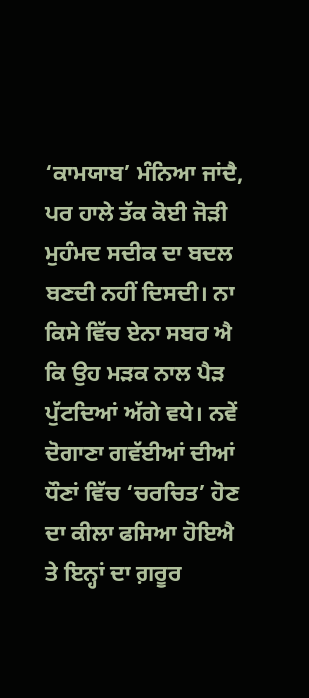‘ਕਾਮਯਾਬ’ ਮੰਨਿਆ ਜਾਂਦੈ, ਪਰ ਹਾਲੇ ਤੱਕ ਕੋਈ ਜੋੜੀ ਮੁਹੰਮਦ ਸਦੀਕ ਦਾ ਬਦਲ ਬਣਦੀ ਨਹੀਂ ਦਿਸਦੀ। ਨਾ ਕਿਸੇ ਵਿੱਚ ਏਨਾ ਸਬਰ ਐ ਕਿ ਉਹ ਮੜਕ ਨਾਲ ਪੈੜ ਪੁੱਟਦਿਆਂ ਅੱਗੇ ਵਧੇ। ਨਵੇਂ ਦੋਗਾਣਾ ਗਵੱਈਆਂ ਦੀਆਂ ਧੌਣਾਂ ਵਿੱਚ ‘ਚਰਚਿਤ’ ਹੋਣ ਦਾ ਕੀਲਾ ਫਸਿਆ ਹੋਇਐ ਤੇ ਇਨ੍ਹਾਂ ਦਾ ਗ਼ਰੂਰ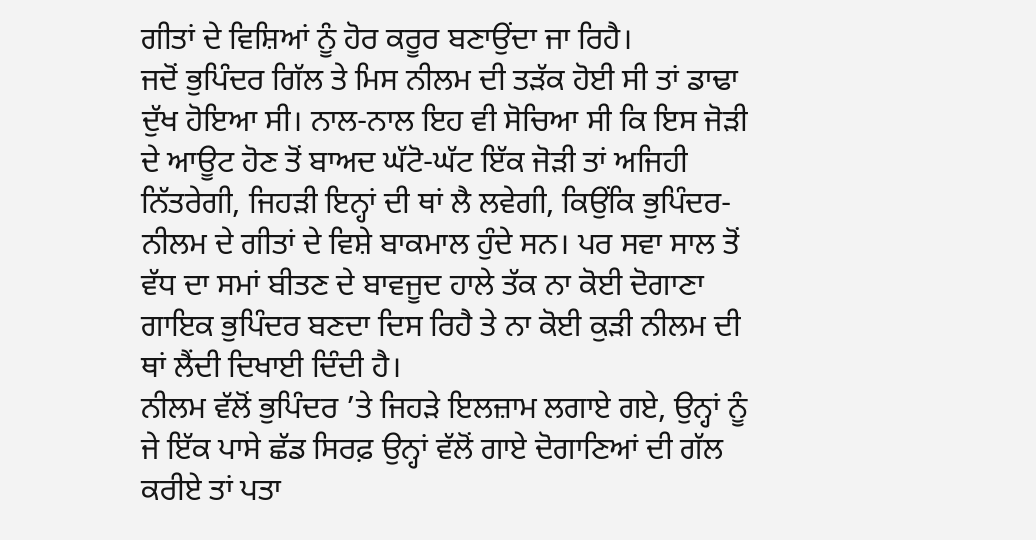ਗੀਤਾਂ ਦੇ ਵਿਸ਼ਿਆਂ ਨੂੰ ਹੋਰ ਕਰੂਰ ਬਣਾਉਂਦਾ ਜਾ ਰਿਹੈ।
ਜਦੋਂ ਭੁਪਿੰਦਰ ਗਿੱਲ ਤੇ ਮਿਸ ਨੀਲਮ ਦੀ ਤੜੱਕ ਹੋਈ ਸੀ ਤਾਂ ਡਾਢਾ ਦੁੱਖ ਹੋਇਆ ਸੀ। ਨਾਲ-ਨਾਲ ਇਹ ਵੀ ਸੋਚਿਆ ਸੀ ਕਿ ਇਸ ਜੋੜੀ ਦੇ ਆਊਟ ਹੋਣ ਤੋਂ ਬਾਅਦ ਘੱਟੋ-ਘੱਟ ਇੱਕ ਜੋੜੀ ਤਾਂ ਅਜਿਹੀ ਨਿੱਤਰੇਗੀ, ਜਿਹੜੀ ਇਨ੍ਹਾਂ ਦੀ ਥਾਂ ਲੈ ਲਵੇਗੀ, ਕਿਉਂਕਿ ਭੁਪਿੰਦਰ-ਨੀਲਮ ਦੇ ਗੀਤਾਂ ਦੇ ਵਿਸ਼ੇ ਬਾਕਮਾਲ ਹੁੰਦੇ ਸਨ। ਪਰ ਸਵਾ ਸਾਲ ਤੋਂ ਵੱਧ ਦਾ ਸਮਾਂ ਬੀਤਣ ਦੇ ਬਾਵਜੂਦ ਹਾਲੇ ਤੱਕ ਨਾ ਕੋਈ ਦੋਗਾਣਾ ਗਾਇਕ ਭੁਪਿੰਦਰ ਬਣਦਾ ਦਿਸ ਰਿਹੈ ਤੇ ਨਾ ਕੋਈ ਕੁੜੀ ਨੀਲਮ ਦੀ ਥਾਂ ਲੈਂਦੀ ਦਿਖਾਈ ਦਿੰਦੀ ਹੈ।
ਨੀਲਮ ਵੱਲੋਂ ਭੁਪਿੰਦਰ ’ਤੇ ਜਿਹੜੇ ਇਲਜ਼ਾਮ ਲਗਾਏ ਗਏ, ਉਨ੍ਹਾਂ ਨੂੰ ਜੇ ਇੱਕ ਪਾਸੇ ਛੱਡ ਸਿਰਫ਼ ਉਨ੍ਹਾਂ ਵੱਲੋਂ ਗਾਏ ਦੋਗਾਣਿਆਂ ਦੀ ਗੱਲ ਕਰੀਏ ਤਾਂ ਪਤਾ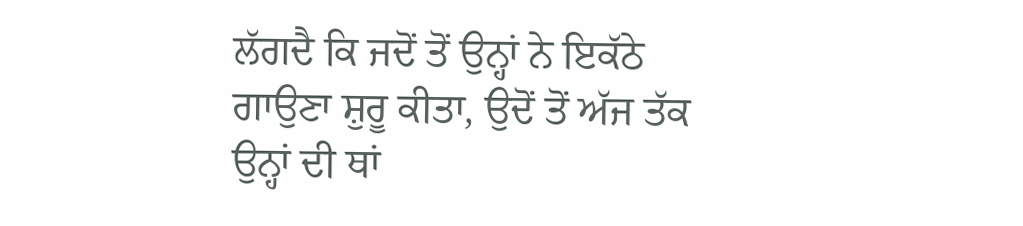ਲੱਗਦੈ ਕਿ ਜਦੋਂ ਤੋਂ ਉਨ੍ਹਾਂ ਨੇ ਇਕੱਠੇ ਗਾਉਣਾ ਸ਼ੁਰੂ ਕੀਤਾ, ਉਦੋਂ ਤੋਂ ਅੱਜ ਤੱਕ ਉਨ੍ਹਾਂ ਦੀ ਥਾਂ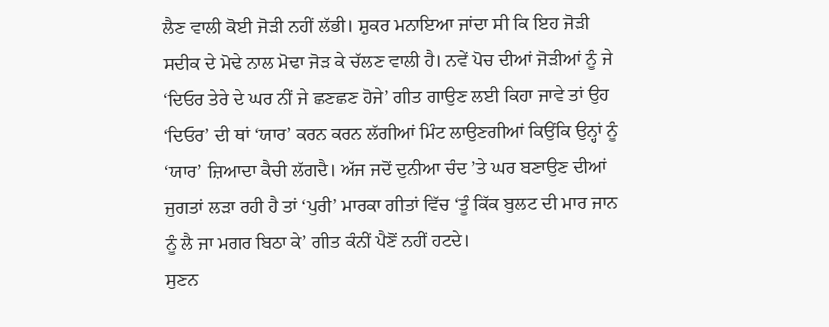ਲੈਣ ਵਾਲੀ ਕੋਈ ਜੋੜੀ ਨਹੀਂ ਲੱਭੀ। ਸ਼ੁਕਰ ਮਨਾਇਆ ਜਾਂਦਾ ਸੀ ਕਿ ਇਹ ਜੋੜੀ ਸਦੀਕ ਦੇ ਮੋਢੇ ਨਾਲ ਮੋਢਾ ਜੋੜ ਕੇ ਚੱਲਣ ਵਾਲੀ ਹੈ। ਨਵੇਂ ਪੋਚ ਦੀਆਂ ਜੋੜੀਆਂ ਨੂੰ ਜੇ ‘ਦਿਓਰ ਤੇਰੇ ਦੇ ਘਰ ਨੀਂ ਜੇ ਛਣਛਣ ਹੋਜੇ’ ਗੀਤ ਗਾਉਣ ਲਈ ਕਿਹਾ ਜਾਵੇ ਤਾਂ ਉਹ ‘ਦਿਓਰ’ ਦੀ ਥਾਂ ‘ਯਾਰ’ ਕਰਨ ਕਰਨ ਲੱਗੀਆਂ ਮਿੰਟ ਲਾਉਣਗੀਆਂ ਕਿਉਂਕਿ ਉਨ੍ਹਾਂ ਨੂੰ ‘ਯਾਰ’ ਜ਼ਿਆਦਾ ਕੈਚੀ ਲੱਗਦੈ। ਅੱਜ ਜਦੋਂ ਦੁਨੀਆ ਚੰਦ ’ਤੇ ਘਰ ਬਣਾਉਣ ਦੀਆਂ ਜੁਗਤਾਂ ਲੜਾ ਰਹੀ ਹੈ ਤਾਂ ‘ਪੁਰੀ’ ਮਾਰਕਾ ਗੀਤਾਂ ਵਿੱਚ ‘ਤੂੰ ਕਿੱਕ ਬੁਲਟ ਦੀ ਮਾਰ ਜਾਨ ਨੂੰ ਲੈ ਜਾ ਮਗਰ ਬਿਠਾ ਕੇ’ ਗੀਤ ਕੰਨੀਂ ਪੈਣੋਂ ਨਹੀਂ ਹਟਦੇ।
ਸੁਣਨ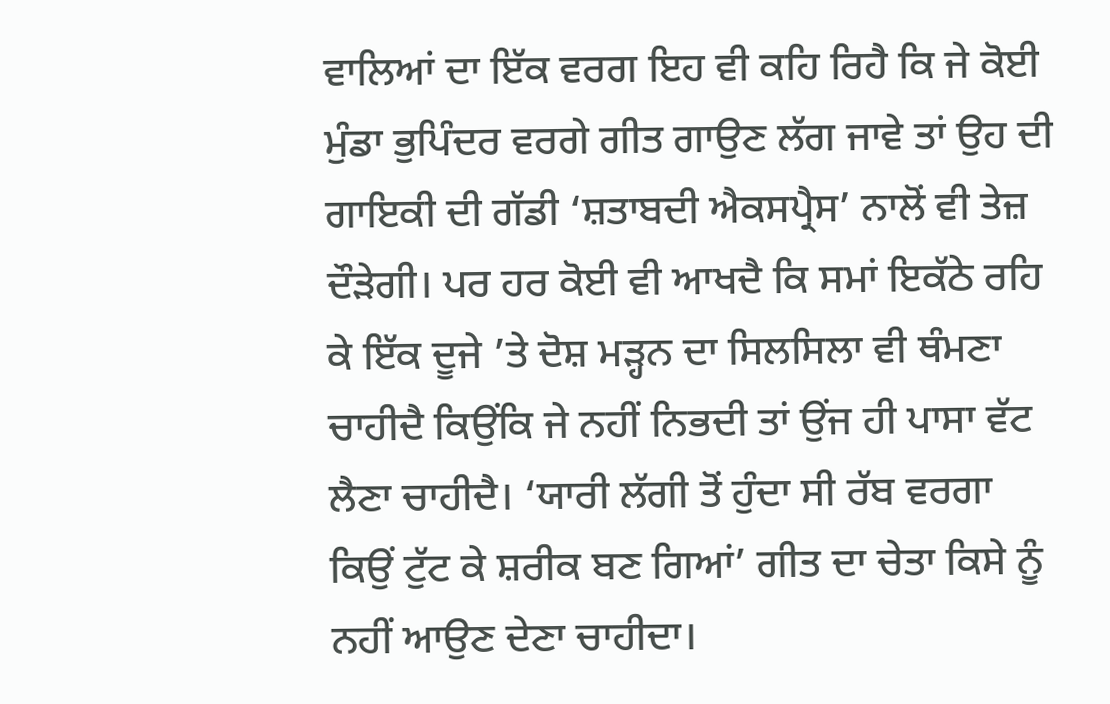ਵਾਲਿਆਂ ਦਾ ਇੱਕ ਵਰਗ ਇਹ ਵੀ ਕਹਿ ਰਿਹੈ ਕਿ ਜੇ ਕੋਈ ਮੁੰਡਾ ਭੁਪਿੰਦਰ ਵਰਗੇ ਗੀਤ ਗਾਉਣ ਲੱਗ ਜਾਵੇ ਤਾਂ ਉਹ ਦੀ ਗਾਇਕੀ ਦੀ ਗੱਡੀ ‘ਸ਼ਤਾਬਦੀ ਐਕਸਪ੍ਰੈਸ’ ਨਾਲੋਂ ਵੀ ਤੇਜ਼ ਦੌੜੇਗੀ। ਪਰ ਹਰ ਕੋਈ ਵੀ ਆਖਦੈ ਕਿ ਸਮਾਂ ਇਕੱਠੇ ਰਹਿ ਕੇ ਇੱਕ ਦੂਜੇ ’ਤੇ ਦੋਸ਼ ਮੜ੍ਹਨ ਦਾ ਸਿਲਸਿਲਾ ਵੀ ਥੰਮਣਾ ਚਾਹੀਦੈ ਕਿਉਂਕਿ ਜੇ ਨਹੀਂ ਨਿਭਦੀ ਤਾਂ ਉਂਜ ਹੀ ਪਾਸਾ ਵੱਟ ਲੈਣਾ ਚਾਹੀਦੈ। ‘ਯਾਰੀ ਲੱਗੀ ਤੋਂ ਹੁੰਦਾ ਸੀ ਰੱਬ ਵਰਗਾ ਕਿਉਂ ਟੁੱਟ ਕੇ ਸ਼ਰੀਕ ਬਣ ਗਿਆਂ’ ਗੀਤ ਦਾ ਚੇਤਾ ਕਿਸੇ ਨੂੰ ਨਹੀਂ ਆਉਣ ਦੇਣਾ ਚਾਹੀਦਾ।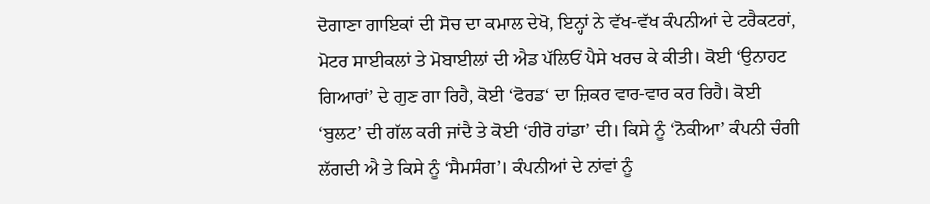ਦੋਗਾਣਾ ਗਾਇਕਾਂ ਦੀ ਸੋਚ ਦਾ ਕਮਾਲ ਦੇਖੋ, ਇਨ੍ਹਾਂ ਨੇ ਵੱਖ-ਵੱਖ ਕੰਪਨੀਆਂ ਦੇ ਟਰੈਕਟਰਾਂ, ਮੋਟਰ ਸਾਈਕਲਾਂ ਤੇ ਮੋਬਾਈਲਾਂ ਦੀ ਐਡ ਪੱਲਿਓਂ ਪੈਸੇ ਖਰਚ ਕੇ ਕੀਤੀ। ਕੋਈ ‘ਉਨਾਹਟ ਗਿਆਰਾਂ’ ਦੇ ਗੁਣ ਗਾ ਰਿਹੈ, ਕੋਈ ‘ਫੋਰਡ‘ ਦਾ ਜ਼ਿਕਰ ਵਾਰ-ਵਾਰ ਕਰ ਰਿਹੈ। ਕੋਈ ‘ਬੁਲਟ’ ਦੀ ਗੱਲ ਕਰੀ ਜਾਂਦੈ ਤੇ ਕੋਈ ‘ਹੀਰੋ ਹਾਂਡਾ’ ਦੀ। ਕਿਸੇ ਨੂੰ ‘ਨੋਕੀਆ’ ਕੰਪਨੀ ਚੰਗੀ ਲੱਗਦੀ ਐ ਤੇ ਕਿਸੇ ਨੂੰ ‘ਸੈਮਸੰਗ’। ਕੰਪਨੀਆਂ ਦੇ ਨਾਂਵਾਂ ਨੂੰ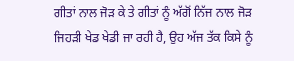ਗੀਤਾਂ ਨਾਲ ਜੋੜ ਕੇ ਤੇ ਗੀਤਾਂ ਨੂੰ ਅੱਗੋਂ ਨਿੱਜ ਨਾਲ ਜੋੜ ਜਿਹੜੀ ਖੇਡ ਖੇਡੀ ਜਾ ਰਹੀ ਹੈ, ਉਹ ਅੱਜ ਤੱਕ ਕਿਸੇ ਨੂੰ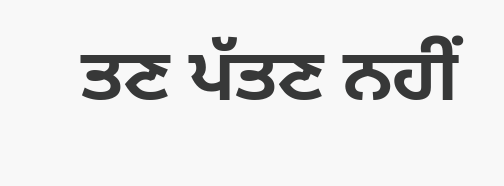ਤਣ ਪੱਤਣ ਨਹੀਂ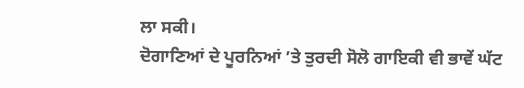ਲਾ ਸਕੀ।
ਦੋਗਾਣਿਆਂ ਦੇ ਪੂਰਨਿਆਂ ’ਤੇ ਤੁਰਦੀ ਸੋਲੋ ਗਾਇਕੀ ਵੀ ਭਾਵੇਂ ਘੱਟ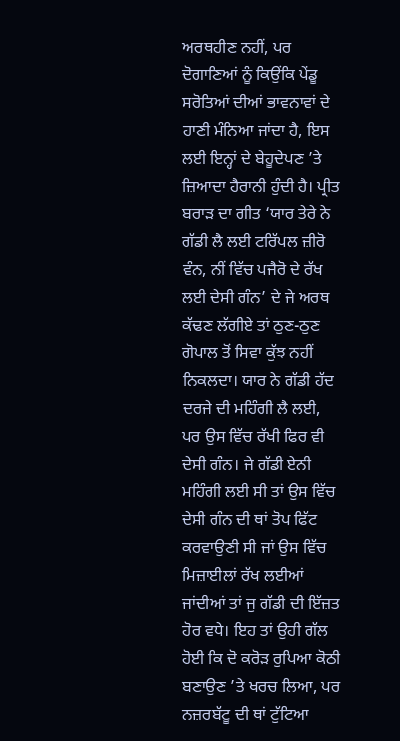ਅਰਥਹੀਣ ਨਹੀਂ, ਪਰ ਦੋਗਾਣਿਆਂ ਨੂੰ ਕਿਉਂਕਿ ਪੇਂਡੂ ਸਰੋਤਿਆਂ ਦੀਆਂ ਭਾਵਨਾਵਾਂ ਦੇ ਹਾਣੀ ਮੰਨਿਆ ਜਾਂਦਾ ਹੈ, ਇਸ ਲਈ ਇਨ੍ਹਾਂ ਦੇ ਬੇਹੂਦੇਪਣ ’ਤੇ ਜ਼ਿਆਦਾ ਹੈਰਾਨੀ ਹੁੰਦੀ ਹੈ। ਪ੍ਰੀਤ ਬਰਾੜ ਦਾ ਗੀਤ ‘ਯਾਰ ਤੇਰੇ ਨੇ ਗੱਡੀ ਲੈ ਲਈ ਟਰਿੱਪਲ ਜ਼ੀਰੋ ਵੰਨ, ਨੀਂ ਵਿੱਚ ਪਜੈਰੋ ਦੇ ਰੱਖ ਲਈ ਦੇਸੀ ਗੰਨ’ ਦੇ ਜੇ ਅਰਥ ਕੱਢਣ ਲੱਗੀਏ ਤਾਂ ਠੁਣ-ਠੁਣ ਗੋਪਾਲ ਤੋਂ ਸਿਵਾ ਕੁੱਝ ਨਹੀਂ ਨਿਕਲਦਾ। ਯਾਰ ਨੇ ਗੱਡੀ ਹੱਦ ਦਰਜੇ ਦੀ ਮਹਿੰਗੀ ਲੈ ਲਈ, ਪਰ ਉਸ ਵਿੱਚ ਰੱਖੀ ਫਿਰ ਵੀ ਦੇਸੀ ਗੰਨ। ਜੇ ਗੱਡੀ ਏਨੀ ਮਹਿੰਗੀ ਲਈ ਸੀ ਤਾਂ ਉਸ ਵਿੱਚ ਦੇਸੀ ਗੰਨ ਦੀ ਥਾਂ ਤੋਪ ਫਿੱਟ ਕਰਵਾਉਣੀ ਸੀ ਜਾਂ ਉਸ ਵਿੱਚ ਮਿਜ਼ਾਈਲਾਂ ਰੱਖ ਲਈਆਂ ਜਾਂਦੀਆਂ ਤਾਂ ਜੁ ਗੱਡੀ ਦੀ ਇੱਜ਼ਤ ਹੋਰ ਵਧੇ। ਇਹ ਤਾਂ ਉਹੀ ਗੱਲ ਹੋਈ ਕਿ ਦੋ ਕਰੋੜ ਰੁਪਿਆ ਕੋਠੀ ਬਣਾਉਣ ’ਤੇ ਖਰਚ ਲਿਆ, ਪਰ ਨਜ਼ਰਬੱਟੂ ਦੀ ਥਾਂ ਟੁੱਟਿਆ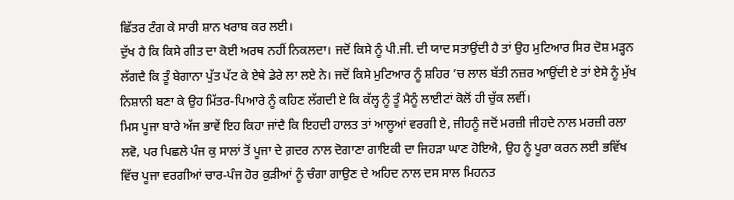ਛਿੱਤਰ ਟੰਗ ਕੇ ਸਾਰੀ ਸ਼ਾਨ ਖਰਾਬ ਕਰ ਲਈ।
ਦੁੱਖ ਹੈ ਕਿ ਕਿਸੇ ਗੀਤ ਦਾ ਕੋਈ ਅਰਥ ਨਹੀਂ ਨਿਕਲਦਾ। ਜਦੋਂ ਕਿਸੇ ਨੂੰ ਪੀ.ਜੀ. ਦੀ ਯਾਦ ਸਤਾਉਂਦੀ ਹੈ ਤਾਂ ਉਹ ਮੁਟਿਆਰ ਸਿਰ ਦੋਸ਼ ਮੜ੍ਹਨ ਲੱਗਦੈ ਕਿ ਤੂੰ ਬੇਗਾਨਾ ਪੁੱਤ ਪੱਟ ਕੇ ਏਥੇ ਡੇਰੇ ਲਾ ਲਏ ਨੇ। ਜਦੋਂ ਕਿਸੇ ਮੁਟਿਆਰ ਨੂੰ ਸ਼ਹਿਰ ’ਚ ਲਾਲ ਬੱਤੀ ਨਜ਼ਰ ਆਉਂਦੀ ਏ ਤਾਂ ਏਸੇ ਨੂੰ ਮੁੱਖ ਨਿਸ਼ਾਨੀ ਬਣਾ ਕੇ ਉਹ ਮਿੱਤਰ-ਪਿਆਰੇ ਨੂੰ ਕਹਿਣ ਲੱਗਦੀ ਏ ਕਿ ਕੱਲ੍ਹ ਨੂੰ ਤੂੰ ਮੈਨੂੰ ਲਾਈਟਾਂ ਕੋਲੋਂ ਹੀ ਚੁੱਕ ਲਵੀਂ।
ਮਿਸ ਪੂਜਾ ਬਾਰੇ ਅੱਜ ਭਾਵੇਂ ਇਹ ਕਿਹਾ ਜਾਂਦੈ ਕਿ ਇਹਦੀ ਹਾਲਤ ਤਾਂ ਆਲੂਆਂ ਵਰਗੀ ਏ, ਜੀਹਨੂੰ ਜਦੋਂ ਮਰਜ਼ੀ ਜੀਹਦੇ ਨਾਲ ਮਰਜ਼ੀ ਰਲਾ ਲਵੋ, ਪਰ ਪਿਛਲੇ ਪੰਜ ਕੁ ਸਾਲਾਂ ਤੋਂ ਪੂਜਾ ਦੇ ਗ਼ਦਰ ਨਾਲ ਦੋਗਾਣਾ ਗਾਇਕੀ ਦਾ ਜਿਹੜਾ ਘਾਣ ਹੋਇਐ, ਉਹ ਨੂੰ ਪੂਰਾ ਕਰਨ ਲਈ ਭਵਿੱਖ ਵਿੱਚ ਪੂਜਾ ਵਰਗੀਆਂ ਚਾਰ-ਪੰਜ ਹੋਰ ਕੁੜੀਆਂ ਨੂੰ ਚੰਗਾ ਗਾਉਣ ਦੇ ਅਹਿਦ ਨਾਲ ਦਸ ਸਾਲ ਮਿਹਨਤ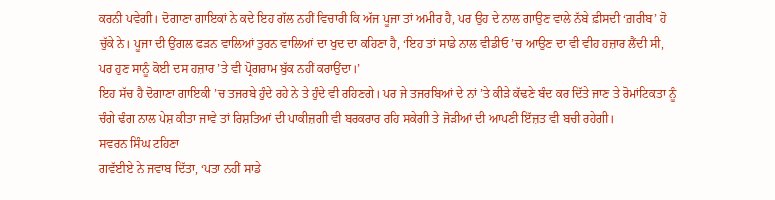ਕਰਨੀ ਪਵੇਗੀ। ਦੋਗਾਣਾ ਗਾਇਕਾਂ ਨੇ ਕਦੇ ਇਹ ਗੱਲ ਨਹੀਂ ਵਿਚਾਰੀ ਕਿ ਅੱਜ ਪੂਜਾ ਤਾਂ ਅਮੀਰ ਹੈ, ਪਰ ਉਹ ਦੇ ਨਾਲ ਗਾਉਣ ਵਾਲੇ ਨੱਬੇ ਫ਼ੀਸਦੀ ‘ਗ਼ਰੀਬ’ ਹੋ ਚੁੱਕੇ ਨੇ। ਪੂਜਾ ਦੀ ਉਂਗਲ ਫੜਨ ਵਾਲਿਆਂ ਤੁਰਨ ਵਾਲਿਆਂ ਦਾ ਖੁਦ ਦਾ ਕਹਿਣਾ ਹੈ, ‘ਇਹ ਤਾਂ ਸਾਡੇ ਨਾਲ ਵੀਡੀਓ ’ਚ ਆਉਣ ਦਾ ਵੀ ਵੀਹ ਹਜ਼ਾਰ ਲੈਂਦੀ ਸੀ, ਪਰ ਹੁਣ ਸਾਨੂੰ ਕੋਈ ਦਸ ਹਜ਼ਾਰ ’ਤੇ ਵੀ ਪ੍ਰੋਗਰਾਮ ਬੁੱਕ ਨਹੀਂ ਕਰਾਉਂਦਾ।’
ਇਹ ਸੱਚ ਹੈ ਦੋਗਾਣਾ ਗਾਇਕੀ ’ਚ ਤਜਰਬੇ ਹੁੰਦੇ ਰਹੇ ਨੇ ਤੇ ਹੁੰਦੇ ਵੀ ਰਹਿਣਗੇ। ਪਰ ਜੇ ਤਜਰਬਿਆਂ ਦੇ ਨਾਂ ’ਤੇ ਕੀੜੇ ਕੱਢਣੇ ਬੰਦ ਕਰ ਦਿੱਤੇ ਜਾਣ ਤੇ ਰੋਮਾਂਟਿਕਤਾ ਨੂੰ ਚੰਗੇ ਢੰਗ ਨਾਲ ਪੇਸ਼ ਕੀਤਾ ਜਾਵੇ ਤਾਂ ਰਿਸ਼ਤਿਆਂ ਦੀ ਪਾਕੀਜ਼ਗੀ ਵੀ ਬਰਕਰਾਰ ਰਹਿ ਸਕੇਗੀ ਤੇ ਜੋੜੀਆਂ ਦੀ ਆਪਣੀ ਇੱਜ਼ਤ ਵੀ ਬਚੀ ਰਹੇਗੀ।
ਸਵਰਨ ਸਿੰਘ ਟਹਿਣਾ
ਗਵੱਈਏ ਨੇ ਜਵਾਬ ਦਿੱਤਾ, ‘ਪਤਾ ਨਹੀਂ ਸਾਡੇ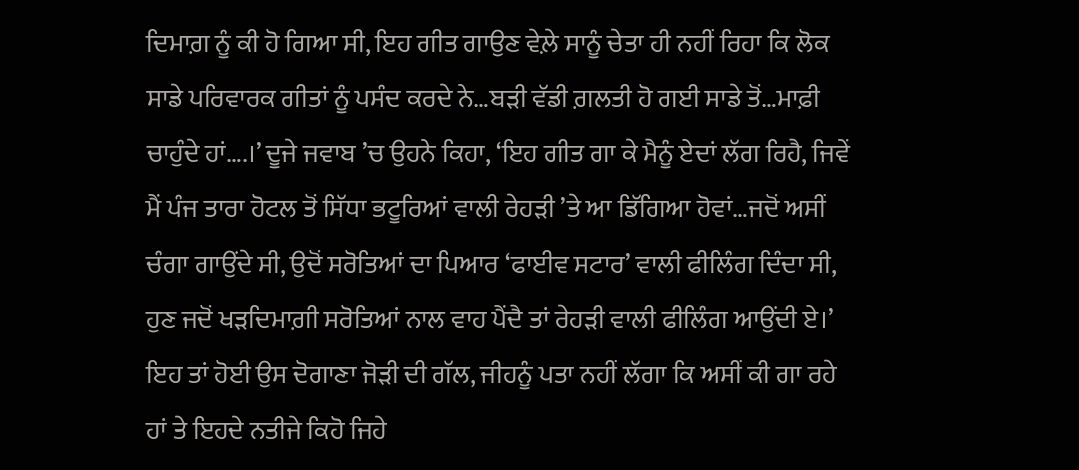ਦਿਮਾਗ਼ ਨੂੰ ਕੀ ਹੋ ਗਿਆ ਸੀ, ਇਹ ਗੀਤ ਗਾਉਣ ਵੇਲ਼ੇ ਸਾਨੂੰ ਚੇਤਾ ਹੀ ਨਹੀਂ ਰਿਹਾ ਕਿ ਲੋਕ ਸਾਡੇ ਪਰਿਵਾਰਕ ਗੀਤਾਂ ਨੂੰ ਪਸੰਦ ਕਰਦੇ ਨੇ…ਬੜੀ ਵੱਡੀ ਗ਼ਲਤੀ ਹੋ ਗਈ ਸਾਡੇ ਤੋਂ…ਮਾਫ਼ੀ ਚਾਹੁੰਦੇ ਹਾਂ….।’ ਦੂਜੇ ਜਵਾਬ ’ਚ ਉਹਨੇ ਕਿਹਾ, ‘ਇਹ ਗੀਤ ਗਾ ਕੇ ਮੈਨੂੰ ਏਦਾਂ ਲੱਗ ਰਿਹੈ, ਜਿਵੇਂ ਮੈਂ ਪੰਜ ਤਾਰਾ ਹੋਟਲ ਤੋਂ ਸਿੱਧਾ ਭਟੂਰਿਆਂ ਵਾਲੀ ਰੇਹੜੀ ’ਤੇ ਆ ਡਿੱਗਿਆ ਹੋਵਾਂ…ਜਦੋਂ ਅਸੀਂ ਚੰਗਾ ਗਾਉਂਦੇ ਸੀ, ਉਦੋਂ ਸਰੋਤਿਆਂ ਦਾ ਪਿਆਰ ‘ਫਾਈਵ ਸਟਾਰ’ ਵਾਲੀ ਫੀਲਿੰਗ ਦਿੰਦਾ ਸੀ, ਹੁਣ ਜਦੋਂ ਖੜਦਿਮਾਗ਼ੀ ਸਰੋਤਿਆਂ ਨਾਲ ਵਾਹ ਪੈਂਦੈ ਤਾਂ ਰੇਹੜੀ ਵਾਲੀ ਫੀਲਿੰਗ ਆਉਂਦੀ ਏ।’
ਇਹ ਤਾਂ ਹੋਈ ਉਸ ਦੋਗਾਣਾ ਜੋੜੀ ਦੀ ਗੱਲ, ਜੀਹਨੂੰ ਪਤਾ ਨਹੀਂ ਲੱਗਾ ਕਿ ਅਸੀਂ ਕੀ ਗਾ ਰਹੇ ਹਾਂ ਤੇ ਇਹਦੇ ਨਤੀਜੇ ਕਿਹੋ ਜਿਹੇ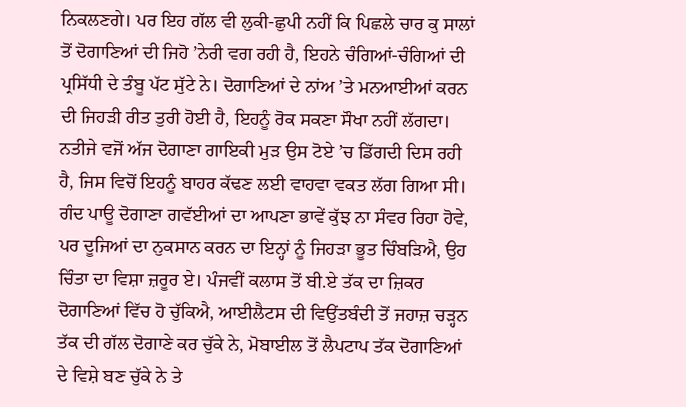ਨਿਕਲਣਗੇ। ਪਰ ਇਹ ਗੱਲ ਵੀ ਲੁਕੀ-ਛੁਪੀ ਨਹੀਂ ਕਿ ਪਿਛਲੇ ਚਾਰ ਕੁ ਸਾਲਾਂ ਤੋਂ ਦੋਗਾਣਿਆਂ ਦੀ ਜਿਹੋ ’ਨੇਰੀ ਵਗ ਰਹੀ ਹੈ, ਇਹਨੇ ਚੰਗਿਆਂ-ਚੰਗਿਆਂ ਦੀ ਪ੍ਰਸਿੱਧੀ ਦੇ ਤੰਬੂ ਪੱਟ ਸੁੱਟੇ ਨੇ। ਦੋਗਾਣਿਆਂ ਦੇ ਨਾਂਅ ’ਤੇ ਮਨਆਈਆਂ ਕਰਨ ਦੀ ਜਿਹੜੀ ਰੀਤ ਤੁਰੀ ਹੋਈ ਹੈ, ਇਹਨੂੰ ਰੋਕ ਸਕਣਾ ਸੌਖਾ ਨਹੀਂ ਲੱਗਦਾ। ਨਤੀਜੇ ਵਜੋਂ ਅੱਜ ਦੋਗਾਣਾ ਗਾਇਕੀ ਮੁੜ ਉਸ ਟੋਏ ’ਚ ਡਿੱਗਦੀ ਦਿਸ ਰਹੀ ਹੈ, ਜਿਸ ਵਿਚੋਂ ਇਹਨੂੰ ਬਾਹਰ ਕੱਢਣ ਲਈ ਵਾਹਵਾ ਵਕਤ ਲੱਗ ਗਿਆ ਸੀ।
ਗੰਦ ਪਾਊ ਦੋਗਾਣਾ ਗਵੱਈਆਂ ਦਾ ਆਪਣਾ ਭਾਵੇਂ ਕੁੱਝ ਨਾ ਸੰਵਰ ਰਿਹਾ ਹੋਵੇ, ਪਰ ਦੂਜਿਆਂ ਦਾ ਨੁਕਸਾਨ ਕਰਨ ਦਾ ਇਨ੍ਹਾਂ ਨੂੰ ਜਿਹੜਾ ਭੂਤ ਚਿੰਬੜਿਐ, ਉਹ ਚਿੰਤਾ ਦਾ ਵਿਸ਼ਾ ਜ਼ਰੂਰ ਏ। ਪੰਜਵੀਂ ਕਲਾਸ ਤੋਂ ਬੀ.ਏ ਤੱਕ ਦਾ ਜ਼ਿਕਰ ਦੋਗਾਣਿਆਂ ਵਿੱਚ ਹੋ ਚੁੱਕਿਐ, ਆਈਲੈਟਸ ਦੀ ਵਿਉਂਤਬੰਦੀ ਤੋਂ ਜਹਾਜ਼ ਚੜ੍ਹਨ ਤੱਕ ਦੀ ਗੱਲ ਦੋਗਾਣੇ ਕਰ ਚੁੱਕੇ ਨੇ, ਮੋਬਾਈਲ ਤੋਂ ਲੈਪਟਾਪ ਤੱਕ ਦੋਗਾਣਿਆਂ ਦੇ ਵਿਸ਼ੇ ਬਣ ਚੁੱਕੇ ਨੇ ਤੇ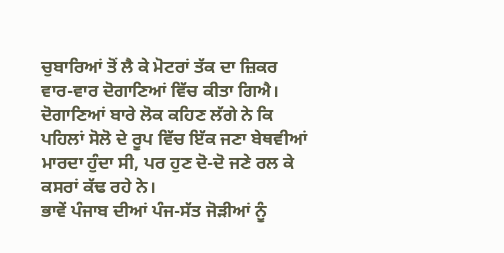ਚੁਬਾਰਿਆਂ ਤੋਂ ਲੈ ਕੇ ਮੋਟਰਾਂ ਤੱਕ ਦਾ ਜ਼ਿਕਰ ਵਾਰ-ਵਾਰ ਦੋਗਾਣਿਆਂ ਵਿੱਚ ਕੀਤਾ ਗਿਐ। ਦੋਗਾਣਿਆਂ ਬਾਰੇ ਲੋਕ ਕਹਿਣ ਲੱਗੇ ਨੇ ਕਿ ਪਹਿਲਾਂ ਸੋਲੋ ਦੇ ਰੂਪ ਵਿੱਚ ਇੱਕ ਜਣਾ ਬੇਥਵੀਆਂ ਮਾਰਦਾ ਹੁੰਦਾ ਸੀ, ਪਰ ਹੁਣ ਦੋ-ਦੋ ਜਣੇ ਰਲ ਕੇ ਕਸਰਾਂ ਕੱਢ ਰਹੇ ਨੇ।
ਭਾਵੇਂ ਪੰਜਾਬ ਦੀਆਂ ਪੰਜ-ਸੱਤ ਜੋੜੀਆਂ ਨੂੰ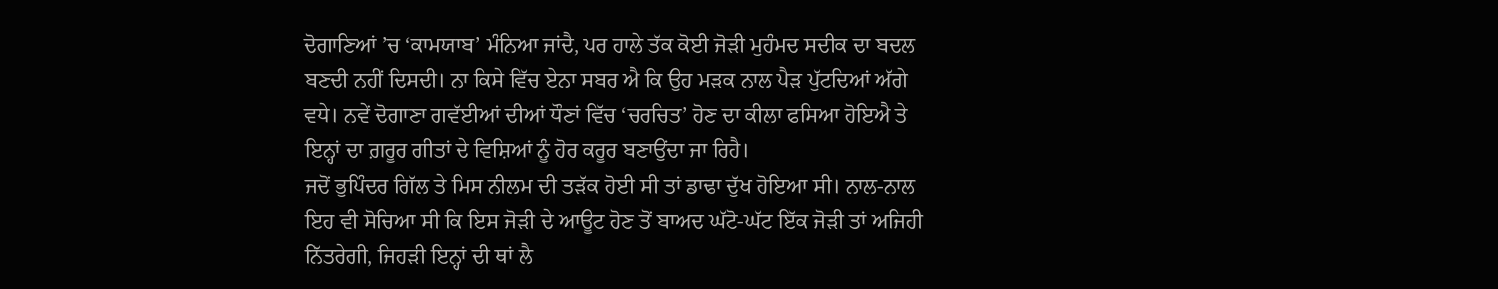ਦੋਗਾਣਿਆਂ ’ਚ ‘ਕਾਮਯਾਬ’ ਮੰਨਿਆ ਜਾਂਦੈ, ਪਰ ਹਾਲੇ ਤੱਕ ਕੋਈ ਜੋੜੀ ਮੁਹੰਮਦ ਸਦੀਕ ਦਾ ਬਦਲ ਬਣਦੀ ਨਹੀਂ ਦਿਸਦੀ। ਨਾ ਕਿਸੇ ਵਿੱਚ ਏਨਾ ਸਬਰ ਐ ਕਿ ਉਹ ਮੜਕ ਨਾਲ ਪੈੜ ਪੁੱਟਦਿਆਂ ਅੱਗੇ ਵਧੇ। ਨਵੇਂ ਦੋਗਾਣਾ ਗਵੱਈਆਂ ਦੀਆਂ ਧੌਣਾਂ ਵਿੱਚ ‘ਚਰਚਿਤ’ ਹੋਣ ਦਾ ਕੀਲਾ ਫਸਿਆ ਹੋਇਐ ਤੇ ਇਨ੍ਹਾਂ ਦਾ ਗ਼ਰੂਰ ਗੀਤਾਂ ਦੇ ਵਿਸ਼ਿਆਂ ਨੂੰ ਹੋਰ ਕਰੂਰ ਬਣਾਉਂਦਾ ਜਾ ਰਿਹੈ।
ਜਦੋਂ ਭੁਪਿੰਦਰ ਗਿੱਲ ਤੇ ਮਿਸ ਨੀਲਮ ਦੀ ਤੜੱਕ ਹੋਈ ਸੀ ਤਾਂ ਡਾਢਾ ਦੁੱਖ ਹੋਇਆ ਸੀ। ਨਾਲ-ਨਾਲ ਇਹ ਵੀ ਸੋਚਿਆ ਸੀ ਕਿ ਇਸ ਜੋੜੀ ਦੇ ਆਊਟ ਹੋਣ ਤੋਂ ਬਾਅਦ ਘੱਟੋ-ਘੱਟ ਇੱਕ ਜੋੜੀ ਤਾਂ ਅਜਿਹੀ ਨਿੱਤਰੇਗੀ, ਜਿਹੜੀ ਇਨ੍ਹਾਂ ਦੀ ਥਾਂ ਲੈ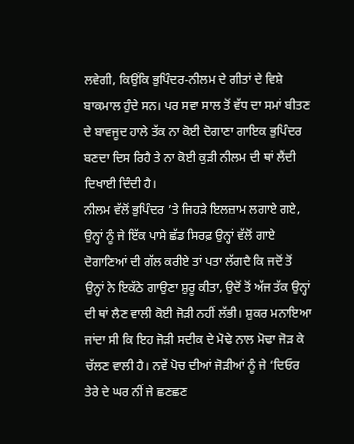ਲਵੇਗੀ, ਕਿਉਂਕਿ ਭੁਪਿੰਦਰ-ਨੀਲਮ ਦੇ ਗੀਤਾਂ ਦੇ ਵਿਸ਼ੇ ਬਾਕਮਾਲ ਹੁੰਦੇ ਸਨ। ਪਰ ਸਵਾ ਸਾਲ ਤੋਂ ਵੱਧ ਦਾ ਸਮਾਂ ਬੀਤਣ ਦੇ ਬਾਵਜੂਦ ਹਾਲੇ ਤੱਕ ਨਾ ਕੋਈ ਦੋਗਾਣਾ ਗਾਇਕ ਭੁਪਿੰਦਰ ਬਣਦਾ ਦਿਸ ਰਿਹੈ ਤੇ ਨਾ ਕੋਈ ਕੁੜੀ ਨੀਲਮ ਦੀ ਥਾਂ ਲੈਂਦੀ ਦਿਖਾਈ ਦਿੰਦੀ ਹੈ।
ਨੀਲਮ ਵੱਲੋਂ ਭੁਪਿੰਦਰ ’ਤੇ ਜਿਹੜੇ ਇਲਜ਼ਾਮ ਲਗਾਏ ਗਏ, ਉਨ੍ਹਾਂ ਨੂੰ ਜੇ ਇੱਕ ਪਾਸੇ ਛੱਡ ਸਿਰਫ਼ ਉਨ੍ਹਾਂ ਵੱਲੋਂ ਗਾਏ ਦੋਗਾਣਿਆਂ ਦੀ ਗੱਲ ਕਰੀਏ ਤਾਂ ਪਤਾ ਲੱਗਦੈ ਕਿ ਜਦੋਂ ਤੋਂ ਉਨ੍ਹਾਂ ਨੇ ਇਕੱਠੇ ਗਾਉਣਾ ਸ਼ੁਰੂ ਕੀਤਾ, ਉਦੋਂ ਤੋਂ ਅੱਜ ਤੱਕ ਉਨ੍ਹਾਂ ਦੀ ਥਾਂ ਲੈਣ ਵਾਲੀ ਕੋਈ ਜੋੜੀ ਨਹੀਂ ਲੱਭੀ। ਸ਼ੁਕਰ ਮਨਾਇਆ ਜਾਂਦਾ ਸੀ ਕਿ ਇਹ ਜੋੜੀ ਸਦੀਕ ਦੇ ਮੋਢੇ ਨਾਲ ਮੋਢਾ ਜੋੜ ਕੇ ਚੱਲਣ ਵਾਲੀ ਹੈ। ਨਵੇਂ ਪੋਚ ਦੀਆਂ ਜੋੜੀਆਂ ਨੂੰ ਜੇ ‘ਦਿਓਰ ਤੇਰੇ ਦੇ ਘਰ ਨੀਂ ਜੇ ਛਣਛਣ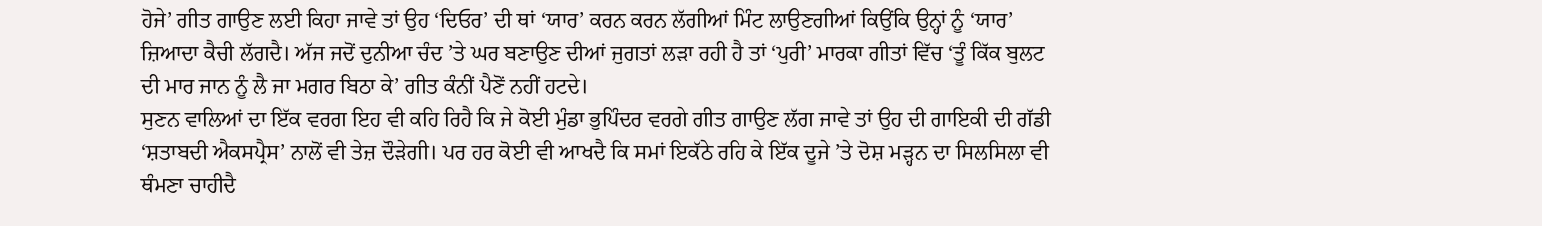ਹੋਜੇ’ ਗੀਤ ਗਾਉਣ ਲਈ ਕਿਹਾ ਜਾਵੇ ਤਾਂ ਉਹ ‘ਦਿਓਰ’ ਦੀ ਥਾਂ ‘ਯਾਰ’ ਕਰਨ ਕਰਨ ਲੱਗੀਆਂ ਮਿੰਟ ਲਾਉਣਗੀਆਂ ਕਿਉਂਕਿ ਉਨ੍ਹਾਂ ਨੂੰ ‘ਯਾਰ’ ਜ਼ਿਆਦਾ ਕੈਚੀ ਲੱਗਦੈ। ਅੱਜ ਜਦੋਂ ਦੁਨੀਆ ਚੰਦ ’ਤੇ ਘਰ ਬਣਾਉਣ ਦੀਆਂ ਜੁਗਤਾਂ ਲੜਾ ਰਹੀ ਹੈ ਤਾਂ ‘ਪੁਰੀ’ ਮਾਰਕਾ ਗੀਤਾਂ ਵਿੱਚ ‘ਤੂੰ ਕਿੱਕ ਬੁਲਟ ਦੀ ਮਾਰ ਜਾਨ ਨੂੰ ਲੈ ਜਾ ਮਗਰ ਬਿਠਾ ਕੇ’ ਗੀਤ ਕੰਨੀਂ ਪੈਣੋਂ ਨਹੀਂ ਹਟਦੇ।
ਸੁਣਨ ਵਾਲਿਆਂ ਦਾ ਇੱਕ ਵਰਗ ਇਹ ਵੀ ਕਹਿ ਰਿਹੈ ਕਿ ਜੇ ਕੋਈ ਮੁੰਡਾ ਭੁਪਿੰਦਰ ਵਰਗੇ ਗੀਤ ਗਾਉਣ ਲੱਗ ਜਾਵੇ ਤਾਂ ਉਹ ਦੀ ਗਾਇਕੀ ਦੀ ਗੱਡੀ ‘ਸ਼ਤਾਬਦੀ ਐਕਸਪ੍ਰੈਸ’ ਨਾਲੋਂ ਵੀ ਤੇਜ਼ ਦੌੜੇਗੀ। ਪਰ ਹਰ ਕੋਈ ਵੀ ਆਖਦੈ ਕਿ ਸਮਾਂ ਇਕੱਠੇ ਰਹਿ ਕੇ ਇੱਕ ਦੂਜੇ ’ਤੇ ਦੋਸ਼ ਮੜ੍ਹਨ ਦਾ ਸਿਲਸਿਲਾ ਵੀ ਥੰਮਣਾ ਚਾਹੀਦੈ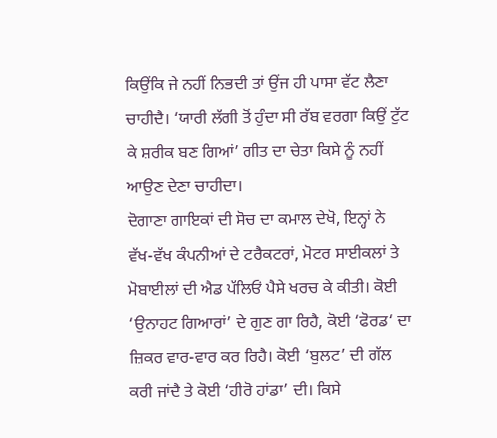ਕਿਉਂਕਿ ਜੇ ਨਹੀਂ ਨਿਭਦੀ ਤਾਂ ਉਂਜ ਹੀ ਪਾਸਾ ਵੱਟ ਲੈਣਾ ਚਾਹੀਦੈ। ‘ਯਾਰੀ ਲੱਗੀ ਤੋਂ ਹੁੰਦਾ ਸੀ ਰੱਬ ਵਰਗਾ ਕਿਉਂ ਟੁੱਟ ਕੇ ਸ਼ਰੀਕ ਬਣ ਗਿਆਂ’ ਗੀਤ ਦਾ ਚੇਤਾ ਕਿਸੇ ਨੂੰ ਨਹੀਂ ਆਉਣ ਦੇਣਾ ਚਾਹੀਦਾ।
ਦੋਗਾਣਾ ਗਾਇਕਾਂ ਦੀ ਸੋਚ ਦਾ ਕਮਾਲ ਦੇਖੋ, ਇਨ੍ਹਾਂ ਨੇ ਵੱਖ-ਵੱਖ ਕੰਪਨੀਆਂ ਦੇ ਟਰੈਕਟਰਾਂ, ਮੋਟਰ ਸਾਈਕਲਾਂ ਤੇ ਮੋਬਾਈਲਾਂ ਦੀ ਐਡ ਪੱਲਿਓਂ ਪੈਸੇ ਖਰਚ ਕੇ ਕੀਤੀ। ਕੋਈ ‘ਉਨਾਹਟ ਗਿਆਰਾਂ’ ਦੇ ਗੁਣ ਗਾ ਰਿਹੈ, ਕੋਈ ‘ਫੋਰਡ‘ ਦਾ ਜ਼ਿਕਰ ਵਾਰ-ਵਾਰ ਕਰ ਰਿਹੈ। ਕੋਈ ‘ਬੁਲਟ’ ਦੀ ਗੱਲ ਕਰੀ ਜਾਂਦੈ ਤੇ ਕੋਈ ‘ਹੀਰੋ ਹਾਂਡਾ’ ਦੀ। ਕਿਸੇ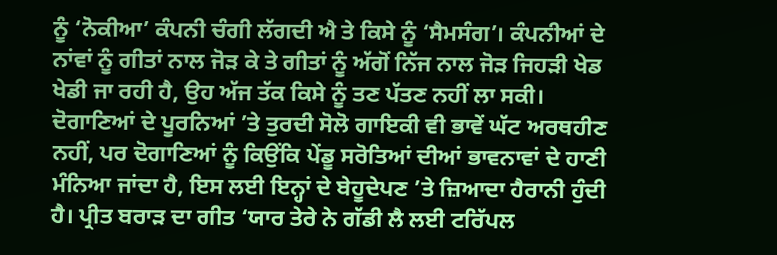ਨੂੰ ‘ਨੋਕੀਆ’ ਕੰਪਨੀ ਚੰਗੀ ਲੱਗਦੀ ਐ ਤੇ ਕਿਸੇ ਨੂੰ ‘ਸੈਮਸੰਗ’। ਕੰਪਨੀਆਂ ਦੇ ਨਾਂਵਾਂ ਨੂੰ ਗੀਤਾਂ ਨਾਲ ਜੋੜ ਕੇ ਤੇ ਗੀਤਾਂ ਨੂੰ ਅੱਗੋਂ ਨਿੱਜ ਨਾਲ ਜੋੜ ਜਿਹੜੀ ਖੇਡ ਖੇਡੀ ਜਾ ਰਹੀ ਹੈ, ਉਹ ਅੱਜ ਤੱਕ ਕਿਸੇ ਨੂੰ ਤਣ ਪੱਤਣ ਨਹੀਂ ਲਾ ਸਕੀ।
ਦੋਗਾਣਿਆਂ ਦੇ ਪੂਰਨਿਆਂ ’ਤੇ ਤੁਰਦੀ ਸੋਲੋ ਗਾਇਕੀ ਵੀ ਭਾਵੇਂ ਘੱਟ ਅਰਥਹੀਣ ਨਹੀਂ, ਪਰ ਦੋਗਾਣਿਆਂ ਨੂੰ ਕਿਉਂਕਿ ਪੇਂਡੂ ਸਰੋਤਿਆਂ ਦੀਆਂ ਭਾਵਨਾਵਾਂ ਦੇ ਹਾਣੀ ਮੰਨਿਆ ਜਾਂਦਾ ਹੈ, ਇਸ ਲਈ ਇਨ੍ਹਾਂ ਦੇ ਬੇਹੂਦੇਪਣ ’ਤੇ ਜ਼ਿਆਦਾ ਹੈਰਾਨੀ ਹੁੰਦੀ ਹੈ। ਪ੍ਰੀਤ ਬਰਾੜ ਦਾ ਗੀਤ ‘ਯਾਰ ਤੇਰੇ ਨੇ ਗੱਡੀ ਲੈ ਲਈ ਟਰਿੱਪਲ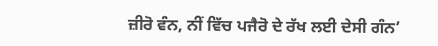ਜ਼ੀਰੋ ਵੰਨ, ਨੀਂ ਵਿੱਚ ਪਜੈਰੋ ਦੇ ਰੱਖ ਲਈ ਦੇਸੀ ਗੰਨ’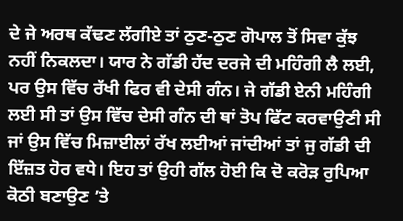ਦੇ ਜੇ ਅਰਥ ਕੱਢਣ ਲੱਗੀਏ ਤਾਂ ਠੁਣ-ਠੁਣ ਗੋਪਾਲ ਤੋਂ ਸਿਵਾ ਕੁੱਝ ਨਹੀਂ ਨਿਕਲਦਾ। ਯਾਰ ਨੇ ਗੱਡੀ ਹੱਦ ਦਰਜੇ ਦੀ ਮਹਿੰਗੀ ਲੈ ਲਈ, ਪਰ ਉਸ ਵਿੱਚ ਰੱਖੀ ਫਿਰ ਵੀ ਦੇਸੀ ਗੰਨ। ਜੇ ਗੱਡੀ ਏਨੀ ਮਹਿੰਗੀ ਲਈ ਸੀ ਤਾਂ ਉਸ ਵਿੱਚ ਦੇਸੀ ਗੰਨ ਦੀ ਥਾਂ ਤੋਪ ਫਿੱਟ ਕਰਵਾਉਣੀ ਸੀ ਜਾਂ ਉਸ ਵਿੱਚ ਮਿਜ਼ਾਈਲਾਂ ਰੱਖ ਲਈਆਂ ਜਾਂਦੀਆਂ ਤਾਂ ਜੁ ਗੱਡੀ ਦੀ ਇੱਜ਼ਤ ਹੋਰ ਵਧੇ। ਇਹ ਤਾਂ ਉਹੀ ਗੱਲ ਹੋਈ ਕਿ ਦੋ ਕਰੋੜ ਰੁਪਿਆ ਕੋਠੀ ਬਣਾਉਣ ’ਤੇ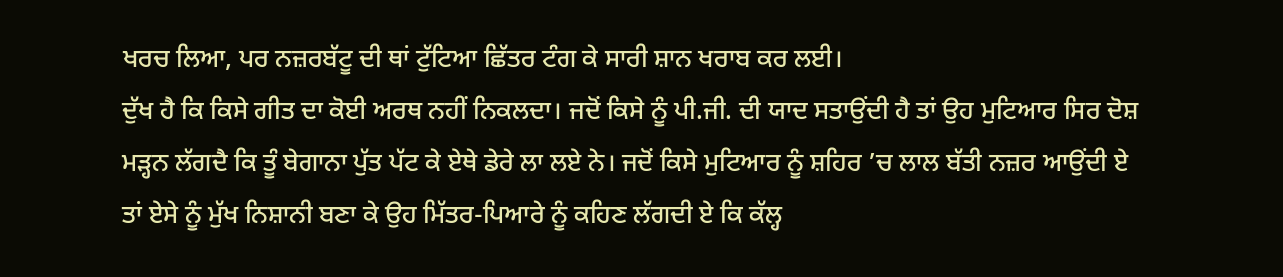ਖਰਚ ਲਿਆ, ਪਰ ਨਜ਼ਰਬੱਟੂ ਦੀ ਥਾਂ ਟੁੱਟਿਆ ਛਿੱਤਰ ਟੰਗ ਕੇ ਸਾਰੀ ਸ਼ਾਨ ਖਰਾਬ ਕਰ ਲਈ।
ਦੁੱਖ ਹੈ ਕਿ ਕਿਸੇ ਗੀਤ ਦਾ ਕੋਈ ਅਰਥ ਨਹੀਂ ਨਿਕਲਦਾ। ਜਦੋਂ ਕਿਸੇ ਨੂੰ ਪੀ.ਜੀ. ਦੀ ਯਾਦ ਸਤਾਉਂਦੀ ਹੈ ਤਾਂ ਉਹ ਮੁਟਿਆਰ ਸਿਰ ਦੋਸ਼ ਮੜ੍ਹਨ ਲੱਗਦੈ ਕਿ ਤੂੰ ਬੇਗਾਨਾ ਪੁੱਤ ਪੱਟ ਕੇ ਏਥੇ ਡੇਰੇ ਲਾ ਲਏ ਨੇ। ਜਦੋਂ ਕਿਸੇ ਮੁਟਿਆਰ ਨੂੰ ਸ਼ਹਿਰ ’ਚ ਲਾਲ ਬੱਤੀ ਨਜ਼ਰ ਆਉਂਦੀ ਏ ਤਾਂ ਏਸੇ ਨੂੰ ਮੁੱਖ ਨਿਸ਼ਾਨੀ ਬਣਾ ਕੇ ਉਹ ਮਿੱਤਰ-ਪਿਆਰੇ ਨੂੰ ਕਹਿਣ ਲੱਗਦੀ ਏ ਕਿ ਕੱਲ੍ਹ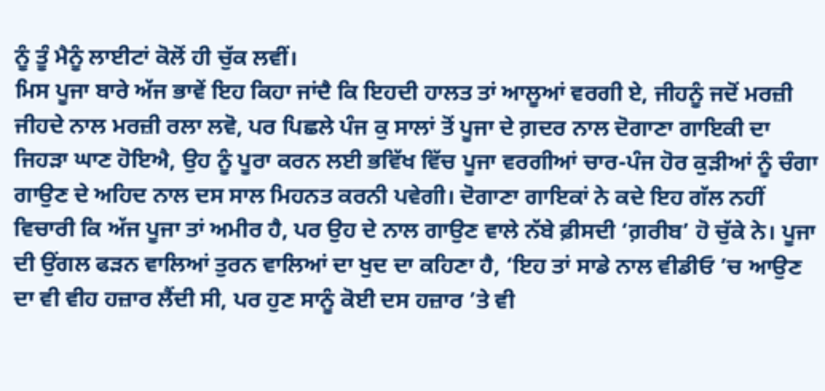ਨੂੰ ਤੂੰ ਮੈਨੂੰ ਲਾਈਟਾਂ ਕੋਲੋਂ ਹੀ ਚੁੱਕ ਲਵੀਂ।
ਮਿਸ ਪੂਜਾ ਬਾਰੇ ਅੱਜ ਭਾਵੇਂ ਇਹ ਕਿਹਾ ਜਾਂਦੈ ਕਿ ਇਹਦੀ ਹਾਲਤ ਤਾਂ ਆਲੂਆਂ ਵਰਗੀ ਏ, ਜੀਹਨੂੰ ਜਦੋਂ ਮਰਜ਼ੀ ਜੀਹਦੇ ਨਾਲ ਮਰਜ਼ੀ ਰਲਾ ਲਵੋ, ਪਰ ਪਿਛਲੇ ਪੰਜ ਕੁ ਸਾਲਾਂ ਤੋਂ ਪੂਜਾ ਦੇ ਗ਼ਦਰ ਨਾਲ ਦੋਗਾਣਾ ਗਾਇਕੀ ਦਾ ਜਿਹੜਾ ਘਾਣ ਹੋਇਐ, ਉਹ ਨੂੰ ਪੂਰਾ ਕਰਨ ਲਈ ਭਵਿੱਖ ਵਿੱਚ ਪੂਜਾ ਵਰਗੀਆਂ ਚਾਰ-ਪੰਜ ਹੋਰ ਕੁੜੀਆਂ ਨੂੰ ਚੰਗਾ ਗਾਉਣ ਦੇ ਅਹਿਦ ਨਾਲ ਦਸ ਸਾਲ ਮਿਹਨਤ ਕਰਨੀ ਪਵੇਗੀ। ਦੋਗਾਣਾ ਗਾਇਕਾਂ ਨੇ ਕਦੇ ਇਹ ਗੱਲ ਨਹੀਂ ਵਿਚਾਰੀ ਕਿ ਅੱਜ ਪੂਜਾ ਤਾਂ ਅਮੀਰ ਹੈ, ਪਰ ਉਹ ਦੇ ਨਾਲ ਗਾਉਣ ਵਾਲੇ ਨੱਬੇ ਫ਼ੀਸਦੀ ‘ਗ਼ਰੀਬ’ ਹੋ ਚੁੱਕੇ ਨੇ। ਪੂਜਾ ਦੀ ਉਂਗਲ ਫੜਨ ਵਾਲਿਆਂ ਤੁਰਨ ਵਾਲਿਆਂ ਦਾ ਖੁਦ ਦਾ ਕਹਿਣਾ ਹੈ, ‘ਇਹ ਤਾਂ ਸਾਡੇ ਨਾਲ ਵੀਡੀਓ ’ਚ ਆਉਣ ਦਾ ਵੀ ਵੀਹ ਹਜ਼ਾਰ ਲੈਂਦੀ ਸੀ, ਪਰ ਹੁਣ ਸਾਨੂੰ ਕੋਈ ਦਸ ਹਜ਼ਾਰ ’ਤੇ ਵੀ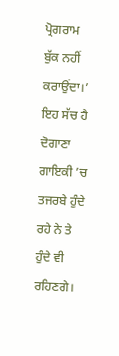ਪ੍ਰੋਗਰਾਮ ਬੁੱਕ ਨਹੀਂ ਕਰਾਉਂਦਾ।’
ਇਹ ਸੱਚ ਹੈ ਦੋਗਾਣਾ ਗਾਇਕੀ ’ਚ ਤਜਰਬੇ ਹੁੰਦੇ ਰਹੇ ਨੇ ਤੇ ਹੁੰਦੇ ਵੀ ਰਹਿਣਗੇ।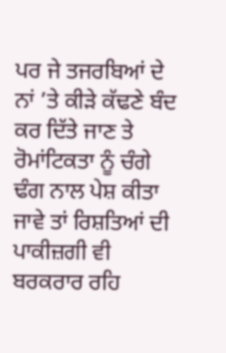ਪਰ ਜੇ ਤਜਰਬਿਆਂ ਦੇ ਨਾਂ ’ਤੇ ਕੀੜੇ ਕੱਢਣੇ ਬੰਦ ਕਰ ਦਿੱਤੇ ਜਾਣ ਤੇ ਰੋਮਾਂਟਿਕਤਾ ਨੂੰ ਚੰਗੇ ਢੰਗ ਨਾਲ ਪੇਸ਼ ਕੀਤਾ ਜਾਵੇ ਤਾਂ ਰਿਸ਼ਤਿਆਂ ਦੀ ਪਾਕੀਜ਼ਗੀ ਵੀ ਬਰਕਰਾਰ ਰਹਿ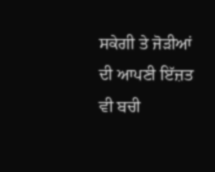ਸਕੇਗੀ ਤੇ ਜੋੜੀਆਂ ਦੀ ਆਪਣੀ ਇੱਜ਼ਤ ਵੀ ਬਚੀ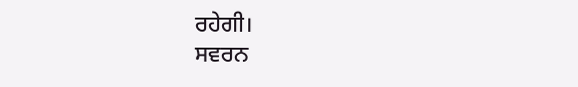ਰਹੇਗੀ।
ਸਵਰਨ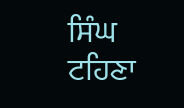ਸਿੰਘ ਟਹਿਣਾ